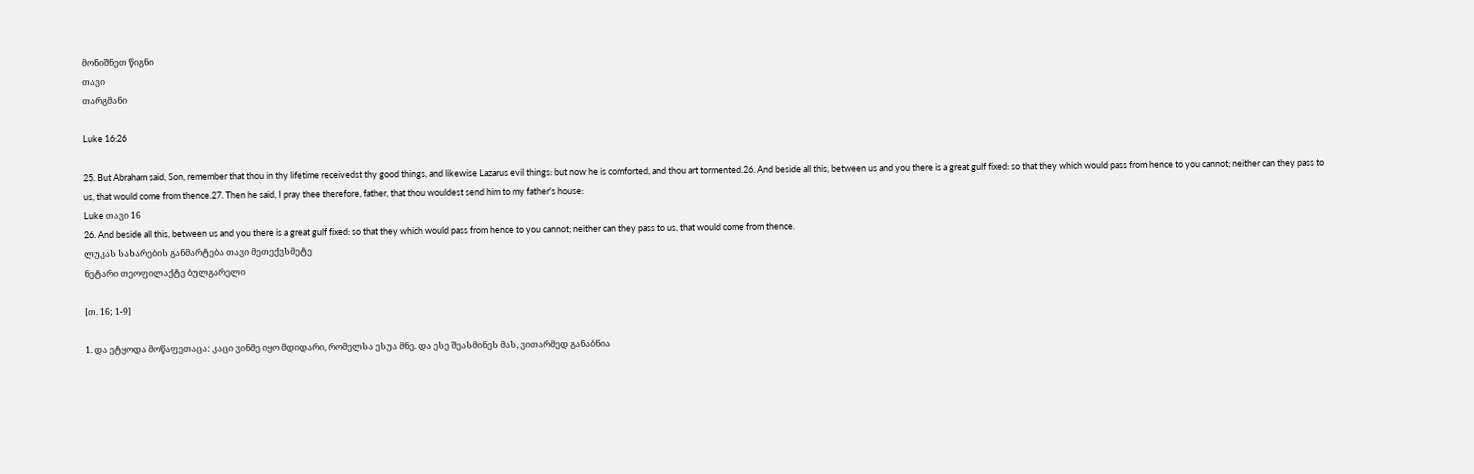მონიშნეთ წიგნი
თავი
თარგმანი

Luke 16:26

25. But Abraham said, Son, remember that thou in thy lifetime receivedst thy good things, and likewise Lazarus evil things: but now he is comforted, and thou art tormented.26. And beside all this, between us and you there is a great gulf fixed: so that they which would pass from hence to you cannot; neither can they pass to us, that would come from thence.27. Then he said, I pray thee therefore, father, that thou wouldest send him to my father's house:
Luke თავი 16
26. And beside all this, between us and you there is a great gulf fixed: so that they which would pass from hence to you cannot; neither can they pass to us, that would come from thence.
ლუკას სახარების განმარტება თავი მეთექვსმეტე
ნეტარი თეოფილაქტე ბულგარელი

[თ. 16; 1-9]

1. და ეტყოდა მოწაფეთაცა: კაცი ვინმე იყო მდიდარი, რომელსა ესუა მნე. და ესე შეასმინეს მას, ვითარმედ განაბნია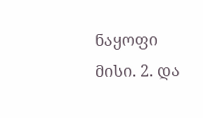ნაყოფი მისი. 2. და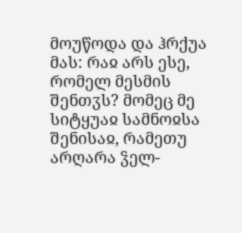მოუწოდა და ჰრქუა მას: რაჲ არს ესე, რომელ მესმის შენთჳს? მომეც მე სიტყუაჲ სამნოჲსა შენისაჲ, რამეთუ არღარა ჴელ-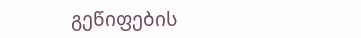გეწიფების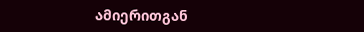ამიერითგან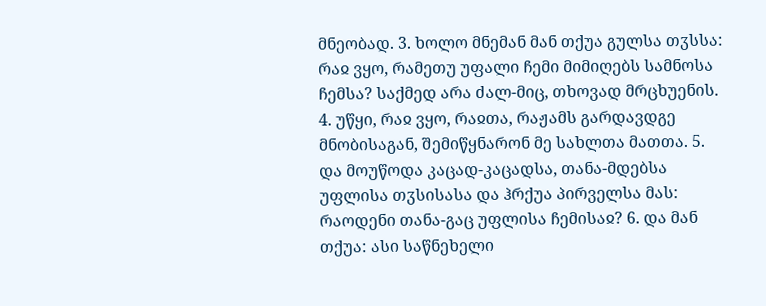მნეობად. 3. ხოლო მნემან მან თქუა გულსა თჳსსა: რაჲ ვყო, რამეთუ უფალი ჩემი მიმიღებს სამნოსა ჩემსა? საქმედ არა ძალ-მიც, თხოვად მრცხუენის. 4. უწყი, რაჲ ვყო, რაჲთა, რაჟამს გარდავდგე მნობისაგან, შემიწყნარონ მე სახლთა მათთა. 5. და მოუწოდა კაცად-კაცადსა, თანა-მდებსა უფლისა თჳსისასა და ჰრქუა პირველსა მას: რაოდენი თანა-გაც უფლისა ჩემისაჲ? 6. და მან თქუა: ასი საწნეხელი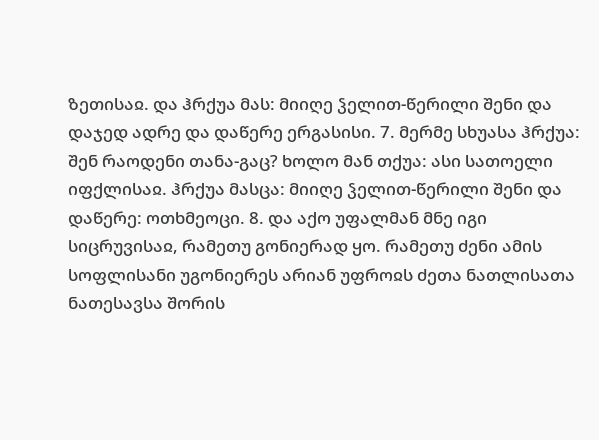ზეთისაჲ. და ჰრქუა მას: მიიღე ჴელით-წერილი შენი და დაჯედ ადრე და დაწერე ერგასისი. 7. მერმე სხუასა ჰრქუა: შენ რაოდენი თანა-გაც? ხოლო მან თქუა: ასი სათოელი იფქლისაჲ. ჰრქუა მასცა: მიიღე ჴელით-წერილი შენი და დაწერე: ოთხმეოცი. 8. და აქო უფალმან მნე იგი სიცრუვისაჲ, რამეთუ გონიერად ყო. რამეთუ ძენი ამის სოფლისანი უგონიერეს არიან უფროჲს ძეთა ნათლისათა ნათესავსა შორის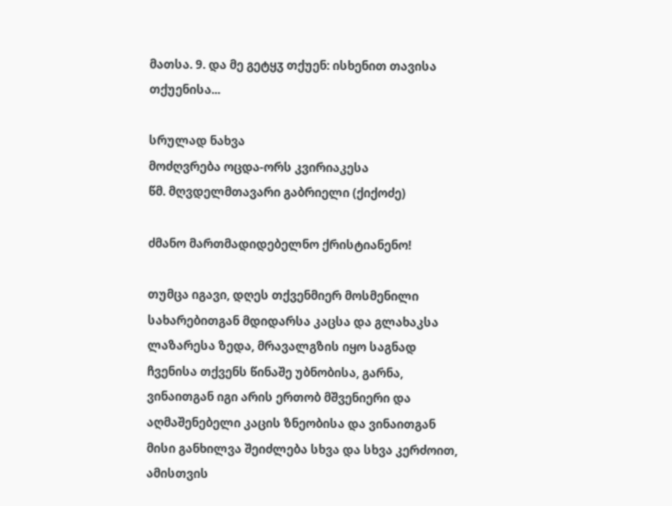მათსა. 9. და მე გეტყჳ თქუენ: ისხენით თავისა თქუენისა...

სრულად ნახვა
მოძღვრება ოცდა-ორს კვირიაკესა
წმ. მღვდელმთავარი გაბრიელი (ქიქოძე)

ძმანო მართმადიდებელნო ქრისტიანენო!

თუმცა იგავი, დღეს თქვენმიერ მოსმენილი სახარებითგან მდიდარსა კაცსა და გლახაკსა ლაზარესა ზედა, მრავალგზის იყო საგნად ჩვენისა თქვენს წინაშე უბნობისა, გარნა, ვინაითგან იგი არის ერთობ მშვენიერი და აღმაშენებელი კაცის ზნეობისა და ვინაითგან მისი განხილვა შეიძლება სხვა და სხვა კერძოით, ამისთვის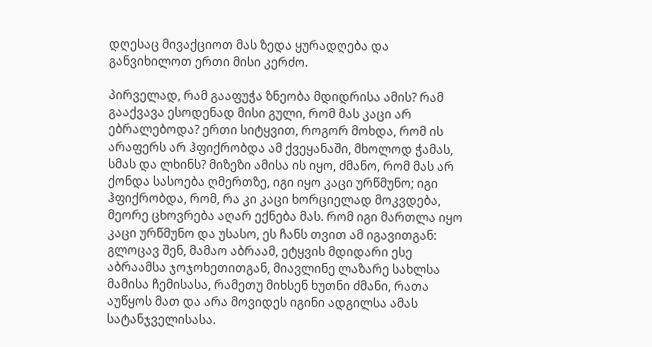დღესაც მივაქციოთ მას ზედა ყურადღება და განვიხილოთ ერთი მისი კერძო.

პირველად, რამ გააფუჭა ზნეობა მდიდრისა ამის? რამ გააქვავა ესოდენად მისი გული, რომ მას კაცი არ ებრალებოდა? ერთი სიტყვით, როგორ მოხდა, რომ ის არაფერს არ ჰფიქრობდა ამ ქვეყანაში, მხოლოდ ჭამას, სმას და ლხინს? მიზეზი ამისა ის იყო, ძმანო, რომ მას არ ქონდა სასოება ღმერთზე, იგი იყო კაცი ურწმუნო; იგი ჰფიქრობდა, რომ, რა კი კაცი ხორციელად მოკვდება, მეორე ცხოვრება აღარ ექნება მას. რომ იგი მართლა იყო კაცი ურწმუნო და უსასო, ეს ჩანს თვით ამ იგავითგან: გლოცავ შენ, მამაო აბრაამ, ეტყვის მდიდარი ესე აბრაამსა ჯოჯოხეთითგან, მიავლინე ლაზარე სახლსა მამისა ჩემისასა, რამეთუ მიხსენ ხუთნი ძმანი, რათა აუწყოს მათ და არა მოვიდეს იგინი ადგილსა ამას სატანჯველისასა.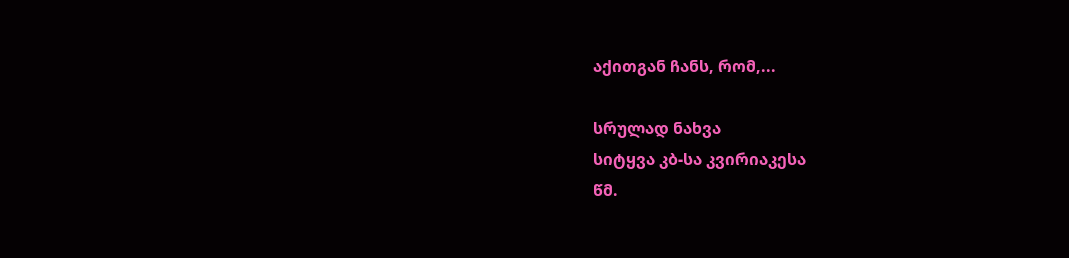აქითგან ჩანს, რომ,...

სრულად ნახვა
სიტყვა კბ-სა კვირიაკესა
წმ.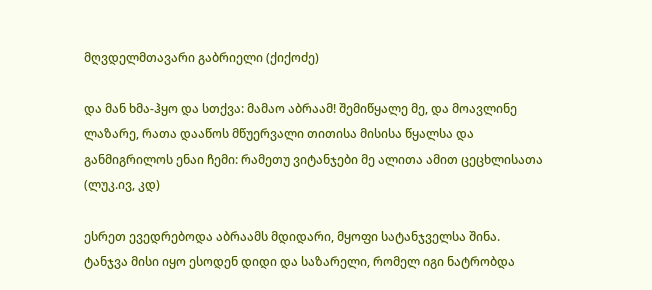მღვდელმთავარი გაბრიელი (ქიქოძე)

და მან ხმა-ჰყო და სთქვა: მამაო აბრაამ! შემიწყალე მე, და მოავლინე ლაზარე, რათა დააწოს მწუერვალი თითისა მისისა წყალსა და განმიგრილოს ენაი ჩემი: რამეთუ ვიტანჯები მე ალითა ამით ცეცხლისათა (ლუკ.ივ, კდ)

ესრეთ ევედრებოდა აბრაამს მდიდარი, მყოფი სატანჯველსა შინა. ტანჯვა მისი იყო ესოდენ დიდი და საზარელი, რომელ იგი ნატრობდა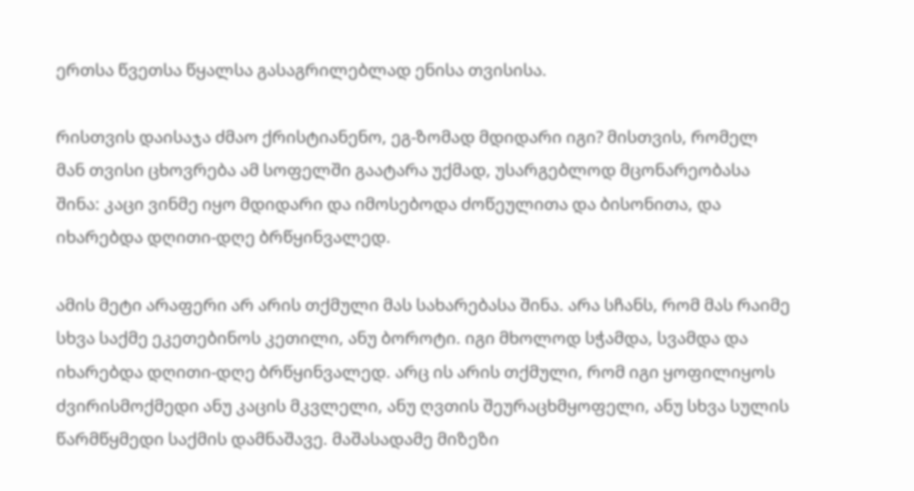ერთსა წვეთსა წყალსა გასაგრილებლად ენისა თვისისა.

რისთვის დაისაჯა ძმაო ქრისტიანენო, ეგ-ზომად მდიდარი იგი? მისთვის, რომელ მან თვისი ცხოვრება ამ სოფელში გაატარა უქმად, უსარგებლოდ მცონარეობასა შინა: კაცი ვინმე იყო მდიდარი და იმოსებოდა ძოწეულითა და ბისონითა, და იხარებდა დღითი-დღე ბრწყინვალედ.

ამის მეტი არაფერი არ არის თქმული მას სახარებასა შინა. არა სჩანს, რომ მას რაიმე სხვა საქმე ეკეთებინოს კეთილი, ანუ ბოროტი. იგი მხოლოდ სჭამდა, სვამდა და იხარებდა დღითი-დღე ბრწყინვალედ. არც ის არის თქმული, რომ იგი ყოფილიყოს ძვირისმოქმედი ანუ კაცის მკვლელი, ანუ ღვთის შეურაცხმყოფელი, ანუ სხვა სულის წარმწყმედი საქმის დამნაშავე. მაშასადამე მიზეზი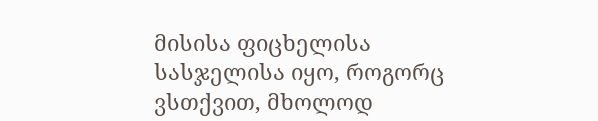მისისა ფიცხელისა სასჯელისა იყო, როგორც ვსთქვით, მხოლოდ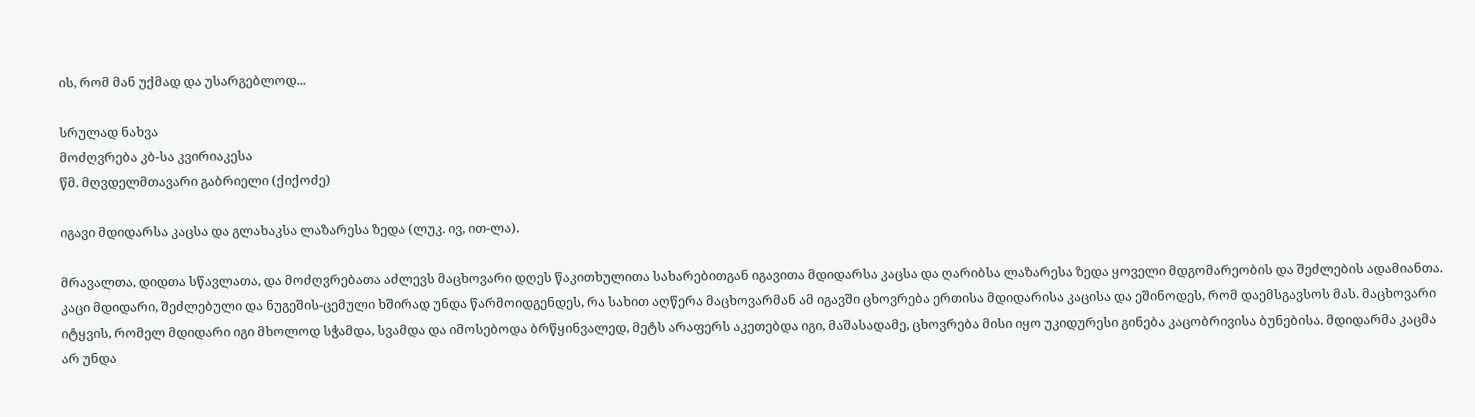ის, რომ მან უქმად და უსარგებლოდ...

სრულად ნახვა
მოძღვრება კბ-სა კვირიაკესა
წმ. მღვდელმთავარი გაბრიელი (ქიქოძე)

იგავი მდიდარსა კაცსა და გლახაკსა ლაზარესა ზედა (ლუკ. ივ, ით-ლა).

მრავალთა, დიდთა სწავლათა, და მოძღვრებათა აძლევს მაცხოვარი დღეს წაკითხულითა სახარებითგან იგავითა მდიდარსა კაცსა და ღარიბსა ლაზარესა ზედა ყოველი მდგომარეობის და შეძლების ადამიანთა. კაცი მდიდარი, შეძლებული და ნუგეშის-ცემული ხშირად უნდა წარმოიდგენდეს, რა სახით აღწერა მაცხოვარმან ამ იგავში ცხოვრება ერთისა მდიდარისა კაცისა და ეშინოდეს, რომ დაემსგავსოს მას. მაცხოვარი იტყვის, რომელ მდიდარი იგი მხოლოდ სჭამდა, სვამდა და იმოსებოდა ბრწყინვალედ, მეტს არაფერს აკეთებდა იგი, მაშასადამე, ცხოვრება მისი იყო უკიდურესი გინება კაცობრივისა ბუნებისა. მდიდარმა კაცმა არ უნდა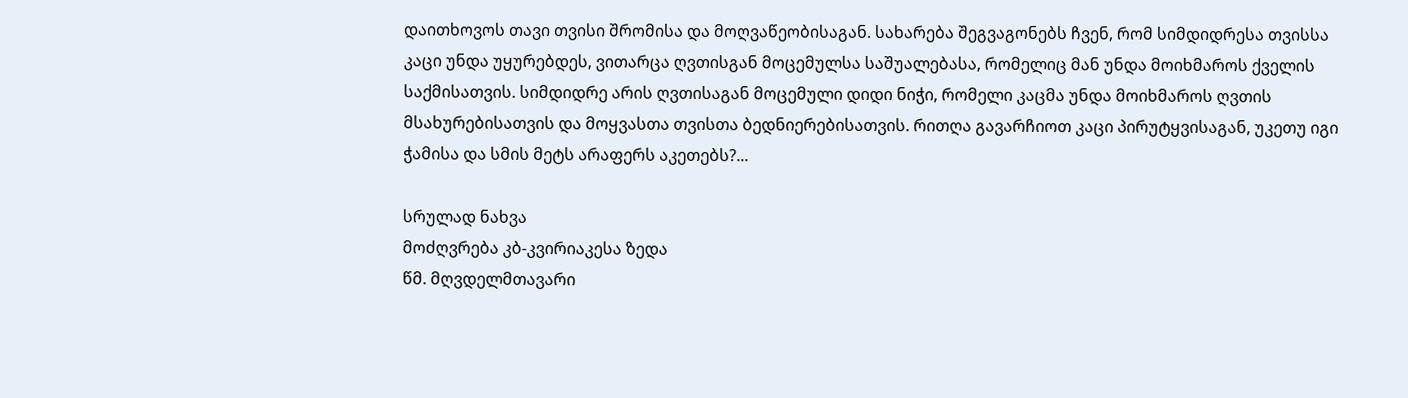დაითხოვოს თავი თვისი შრომისა და მოღვაწეობისაგან. სახარება შეგვაგონებს ჩვენ, რომ სიმდიდრესა თვისსა კაცი უნდა უყურებდეს, ვითარცა ღვთისგან მოცემულსა საშუალებასა, რომელიც მან უნდა მოიხმაროს ქველის საქმისათვის. სიმდიდრე არის ღვთისაგან მოცემული დიდი ნიჭი, რომელი კაცმა უნდა მოიხმაროს ღვთის მსახურებისათვის და მოყვასთა თვისთა ბედნიერებისათვის. რითღა გავარჩიოთ კაცი პირუტყვისაგან, უკეთუ იგი ჭამისა და სმის მეტს არაფერს აკეთებს?...

სრულად ნახვა
მოძღვრება კბ-კვირიაკესა ზედა
წმ. მღვდელმთავარი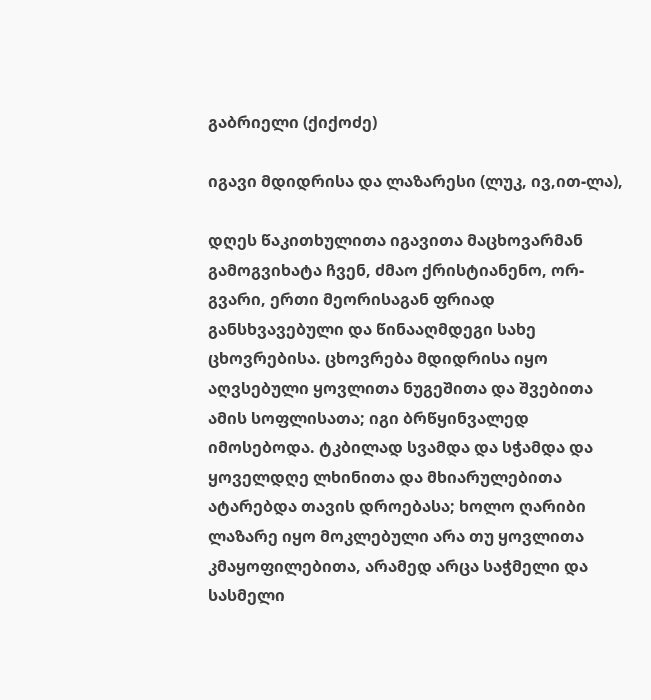გაბრიელი (ქიქოძე)

იგავი მდიდრისა და ლაზარესი (ლუკ, ივ,ით-ლა),

დღეს წაკითხულითა იგავითა მაცხოვარმან გამოგვიხატა ჩვენ, ძმაო ქრისტიანენო, ორ-გვარი, ერთი მეორისაგან ფრიად განსხვავებული და წინააღმდეგი სახე ცხოვრებისა. ცხოვრება მდიდრისა იყო აღვსებული ყოვლითა ნუგეშითა და შვებითა ამის სოფლისათა; იგი ბრწყინვალედ იმოსებოდა. ტკბილად სვამდა და სჭამდა და ყოველდღე ლხინითა და მხიარულებითა ატარებდა თავის დროებასა; ხოლო ღარიბი ლაზარე იყო მოკლებული არა თუ ყოვლითა კმაყოფილებითა, არამედ არცა საჭმელი და სასმელი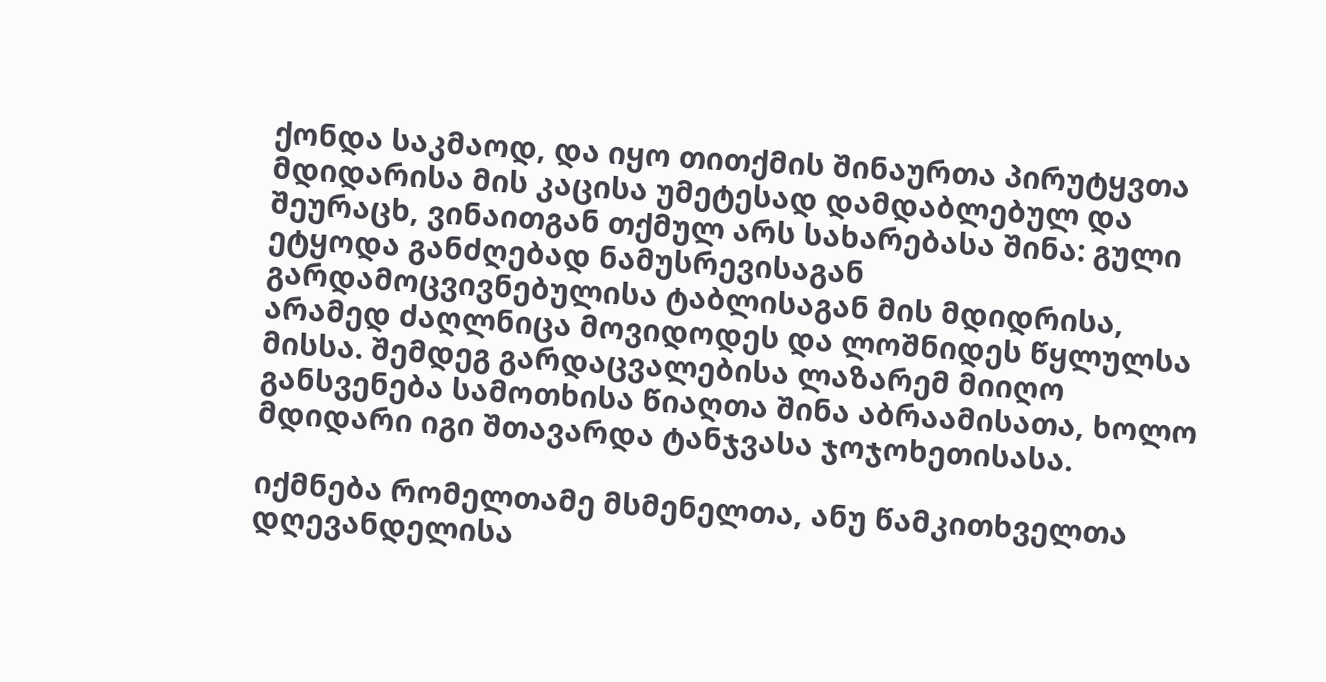ქონდა საკმაოდ, და იყო თითქმის შინაურთა პირუტყვთა მდიდარისა მის კაცისა უმეტესად დამდაბლებულ და შეურაცხ, ვინაითგან თქმულ არს სახარებასა შინა: გული ეტყოდა განძღებად ნამუსრევისაგან გარდამოცვივნებულისა ტაბლისაგან მის მდიდრისა, არამედ ძაღლნიცა მოვიდოდეს და ლოშნიდეს წყლულსა მისსა. შემდეგ გარდაცვალებისა ლაზარემ მიიღო განსვენება სამოთხისა წიაღთა შინა აბრაამისათა, ხოლო მდიდარი იგი შთავარდა ტანჯვასა ჯოჯოხეთისასა.

იქმნება რომელთამე მსმენელთა, ანუ წამკითხველთა დღევანდელისა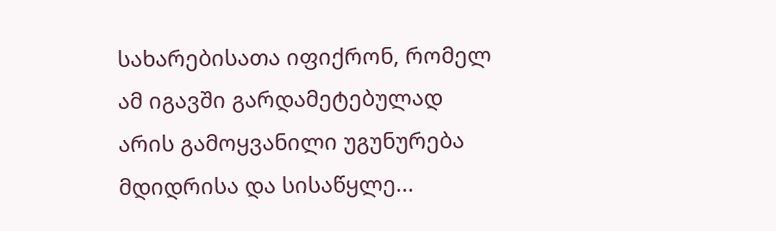სახარებისათა იფიქრონ, რომელ ამ იგავში გარდამეტებულად არის გამოყვანილი უგუნურება მდიდრისა და სისაწყლე...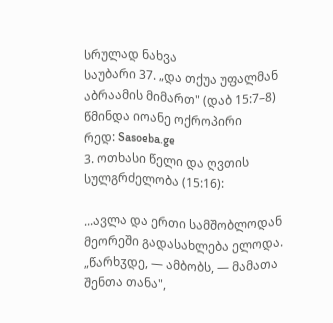სრულად ნახვა
საუბარი 37. „და თქუა უფალმან აბრაამის მიმართ" (დაბ 15:7–8)
წმინდა იოანე ოქროპირი
რედ: Sasoeba.ge
3. ოთხასი წელი და ღვთის სულგრძელობა (15:16):

...ავლა და ერთი სამშობლოდან მეორეში გადასახლება ელოდა. „წარხჳდე, — ამბობს, — მამათა შენთა თანა",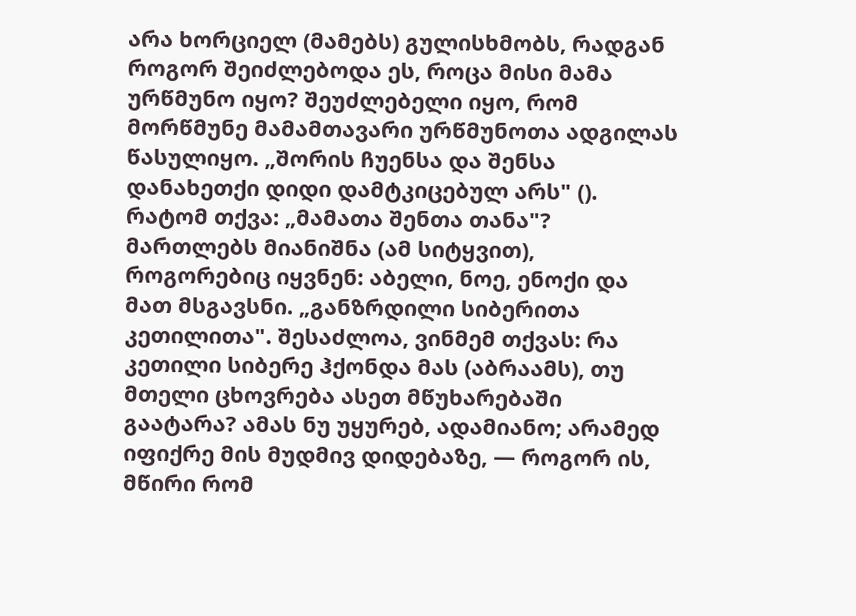არა ხორციელ (მამებს) გულისხმობს, რადგან როგორ შეიძლებოდა ეს, როცა მისი მამა ურწმუნო იყო? შეუძლებელი იყო, რომ მორწმუნე მამამთავარი ურწმუნოთა ადგილას წასულიყო. „შორის ჩუენსა და შენსა დანახეთქი დიდი დამტკიცებულ არს" (). რატომ თქვა: „მამათა შენთა თანა"? მართლებს მიანიშნა (ამ სიტყვით), როგორებიც იყვნენ: აბელი, ნოე, ენოქი და მათ მსგავსნი. „განზრდილი სიბერითა კეთილითა". შესაძლოა, ვინმემ თქვას: რა კეთილი სიბერე ჰქონდა მას (აბრაამს), თუ მთელი ცხოვრება ასეთ მწუხარებაში გაატარა? ამას ნუ უყურებ, ადამიანო; არამედ იფიქრე მის მუდმივ დიდებაზე, — როგორ ის, მწირი რომ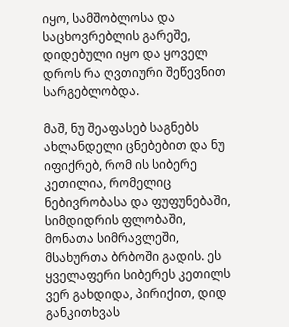იყო, სამშობლოსა და საცხოვრებლის გარეშე, დიდებული იყო და ყოველ დროს რა ღვთიური შეწევნით სარგებლობდა.

მაშ, ნუ შეაფასებ საგნებს ახლანდელი ცნებებით და ნუ იფიქრებ, რომ ის სიბერე კეთილია, რომელიც ნებივრობასა და ფუფუნებაში, სიმდიდრის ფლობაში, მონათა სიმრავლეში, მსახურთა ბრბოში გადის. ეს ყველაფერი სიბერეს კეთილს ვერ გახდიდა, პირიქით, დიდ განკითხვას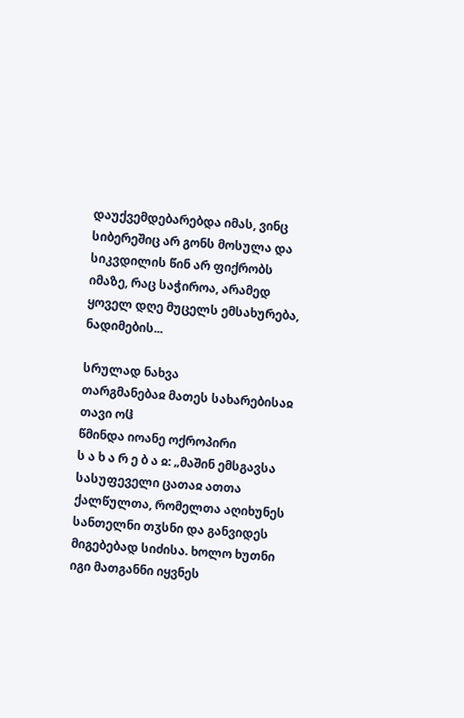დაუქვემდებარებდა იმას, ვინც სიბერეშიც არ გონს მოსულა და სიკვდილის წინ არ ფიქრობს იმაზე, რაც საჭიროა, არამედ ყოველ დღე მუცელს ემსახურება, ნადიმების...

სრულად ნახვა
თარგმანებაჲ მათეს სახარებისაჲ თავი ოჱ
წმინდა იოანე ოქროპირი
ს ა ხ ა რ ე ბ ა ჲ: „მაშინ ემსგავსა სასუფეველი ცათაჲ ათთა ქალწულთა, რომელთა აღიხუნეს სანთელნი თჳსნი და განვიდეს მიგებებად სიძისა. ხოლო ხუთნი იგი მათგანნი იყვნეს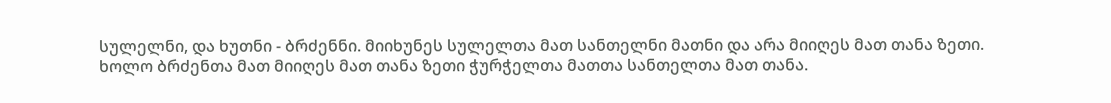სულელნი, და ხუთნი - ბრძენნი. მიიხუნეს სულელთა მათ სანთელნი მათნი და არა მიიღეს მათ თანა ზეთი. ხოლო ბრძენთა მათ მიიღეს მათ თანა ზეთი ჭურჭელთა მათთა სანთელთა მათ თანა.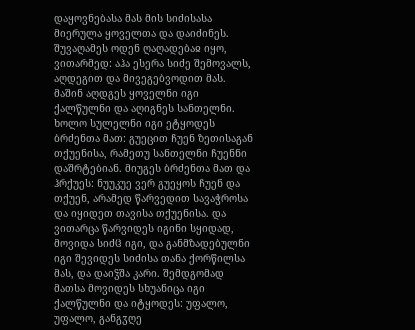დაყოვნებასა მას მის სიძისასა მიერულა ყოველთა და დაიძინეს. შუვაღამეს ოდენ ღაღადებაჲ იყო, ვითარმედ: აჰა ესერა სიძე შემოვალს, აღდეგით და მივეგებვოდით მას. მაშინ აღდგეს ყოველნი იგი ქალწულნი და აღიგნეს სანთელნი. ხოლო სულელნი იგი ეტყოდეს ბრძენთა მათ: გუეცით ჩუენ ზეთისაგან თქუენისა, რამეთუ სანთელნი ჩუენნი დაშრტებიან. მიუგეს ბრძენთა მათ და ჰრქუეს: ნუუკუე ვერ გუეყოს ჩუენ და თქუენ, არამედ წარვედით სავაჭროსა და იყიდეთ თავისა თქუენისა. და ვითარცა წარვიდეს იგინი სყიდად, მოვიდა სიძჱ იგი, და განმზადებულნი იგი შევიდეს სიძისა თანა ქორწილსა მას, და დაიჴშა კარი. შემდგომად მათსა მოვიდეს სხუანიცა იგი ქალწულნი და იტყოდეს: უფალო, უფალო, განგჳღე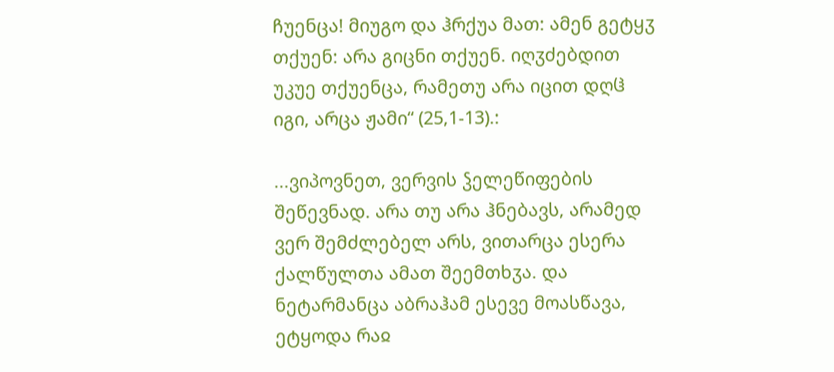ჩუენცა! მიუგო და ჰრქუა მათ: ამენ გეტყჳ თქუენ: არა გიცნი თქუენ. იღჳძებდით უკუე თქუენცა, რამეთუ არა იცით დღჱ იგი, არცა ჟამი“ (25,1-13).:

...ვიპოვნეთ, ვერვის ჴელეწიფების შეწევნად. არა თუ არა ჰნებავს, არამედ ვერ შემძლებელ არს, ვითარცა ესერა ქალწულთა ამათ შეემთხჳა. და ნეტარმანცა აბრაჰამ ესევე მოასწავა, ეტყოდა რაჲ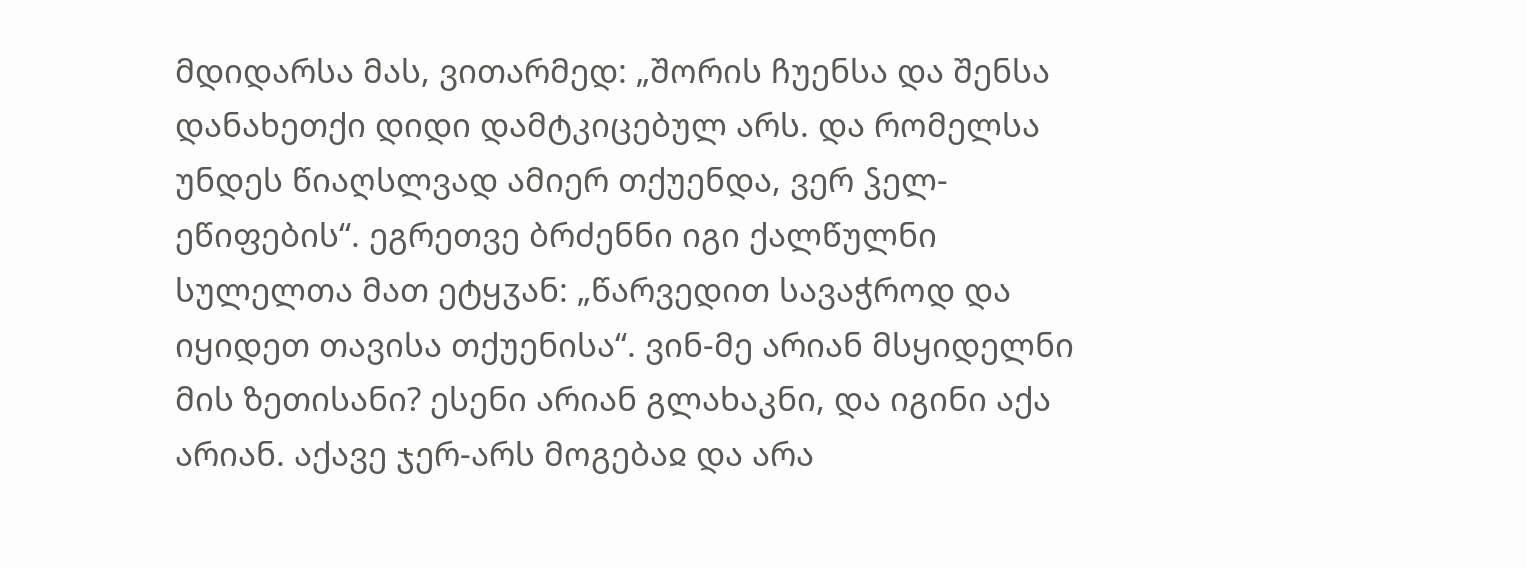მდიდარსა მას, ვითარმედ: „შორის ჩუენსა და შენსა დანახეთქი დიდი დამტკიცებულ არს. და რომელსა უნდეს წიაღსლვად ამიერ თქუენდა, ვერ ჴელ-ეწიფების“. ეგრეთვე ბრძენნი იგი ქალწულნი სულელთა მათ ეტყჳან: „წარვედით სავაჭროდ და იყიდეთ თავისა თქუენისა“. ვინ-მე არიან მსყიდელნი მის ზეთისანი? ესენი არიან გლახაკნი, და იგინი აქა არიან. აქავე ჯერ-არს მოგებაჲ და არა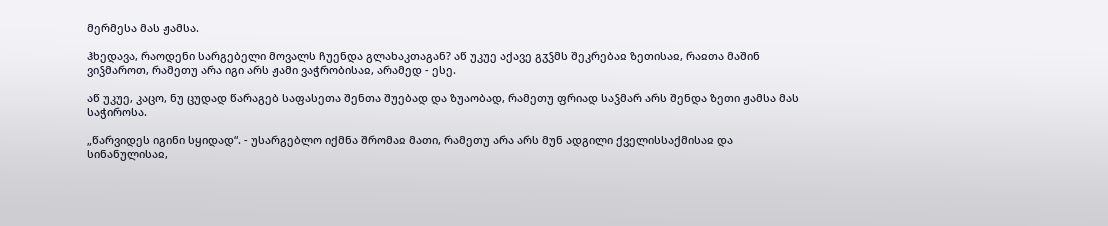მერმესა მას ჟამსა.

ჰხედავა, რაოდენი სარგებელი მოვალს ჩუენდა გლახაკთაგან? აწ უკუე აქავე გჳჴმს შეკრებაჲ ზეთისაჲ, რაჲთა მაშინ ვიჴმაროთ, რამეთუ არა იგი არს ჟამი ვაჭრობისაჲ, არამედ - ესე.

აწ უკუე, კაცო, ნუ ცუდად წარაგებ საფასეთა შენთა შუებად და ზუაობად, რამეთუ ფრიად საჴმარ არს შენდა ზეთი ჟამსა მას საჭიროსა.

„წარვიდეს იგინი სყიდად“. - უსარგებლო იქმნა შრომაჲ მათი, რამეთუ არა არს მუნ ადგილი ქველისსაქმისაჲ და სინანულისაჲ,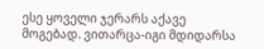ესე ყოველი ჯერარს აქავე მოგებად. ვითარცა-იგი მდიდარსა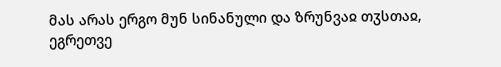მას არას ერგო მუნ სინანული და ზრუნვაჲ თჳსთაჲ, ეგრეთვე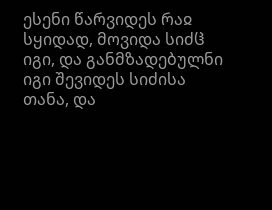ესენი წარვიდეს რაჲ სყიდად, მოვიდა სიძჱ იგი, და განმზადებულნი იგი შევიდეს სიძისა თანა, და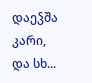დაეჴშა კარი, და სხ...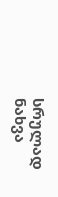სრულად ნახვა